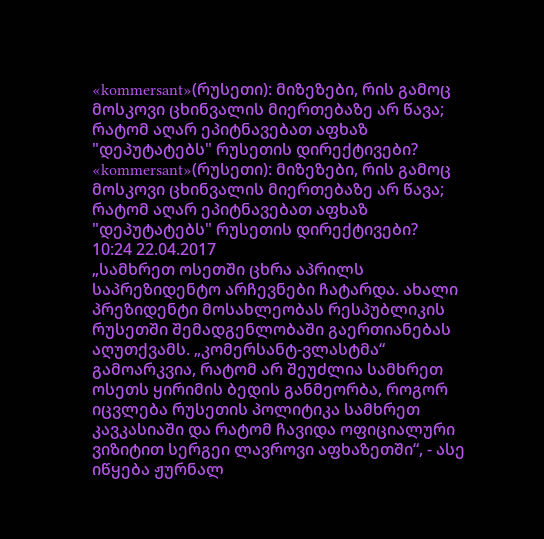«kommersant»(რუსეთი): მიზეზები, რის გამოც მოსკოვი ცხინვალის მიერთებაზე არ წავა; რატომ აღარ ეპიტნავებათ აფხაზ "დეპუტატებს" რუსეთის დირექტივები?
«kommersant»(რუსეთი): მიზეზები, რის გამოც მოსკოვი ცხინვალის მიერთებაზე არ წავა; რატომ აღარ ეპიტნავებათ აფხაზ "დეპუტატებს" რუსეთის დირექტივები?
10:24 22.04.2017
„სამხრეთ ოსეთში ცხრა აპრილს საპრეზიდენტო არჩევნები ჩატარდა. ახალი პრეზიდენტი მოსახლეობას რესპუბლიკის რუსეთში შემადგენლობაში გაერთიანებას აღუთქვამს. „კომერსანტ-ვლასტმა“ გამოარკვია, რატომ არ შეუძლია სამხრეთ ოსეთს ყირიმის ბედის განმეორბა, როგორ იცვლება რუსეთის პოლიტიკა სამხრეთ კავკასიაში და რატომ ჩავიდა ოფიციალური ვიზიტით სერგეი ლავროვი აფხაზეთში“, - ასე იწყება ჟურნალ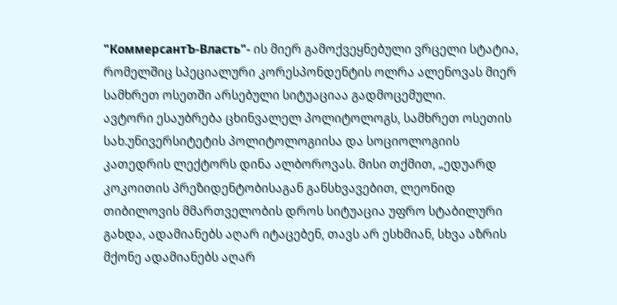"КоммерсантЪ-Власть"- ის მიერ გამოქვეყნებული ვრცელი სტატია, რომელშიც სპეციალური კორესპონდენტის ოლრა ალენოვას მიერ სამხრეთ ოსეთში არსებული სიტუაციაა გადმოცემული.
ავტორი ესაუბრება ცხინვალელ პოლიტოლოგს, სამხრეთ ოსეთის სახ.უნივერსიტეტის პოლიტოლოგიისა და სოციოლოგიის კათედრის ლექტორს დინა ალბოროვას. მისი თქმით, „ედუარდ კოკოითის პრეზიდენტობისაგან განსხვავებით, ლეონიდ თიბილოვის მმართველობის დროს სიტუაცია უფრო სტაბილური გახდა, ადამიანებს აღარ იტაცებენ, თავს არ ესხმიან, სხვა აზრის მქონე ადამიანებს აღარ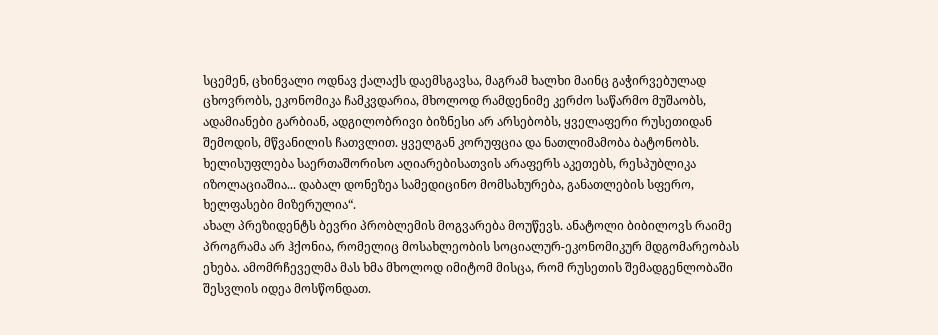სცემენ, ცხინვალი ოდნავ ქალაქს დაემსგავსა, მაგრამ ხალხი მაინც გაჭირვებულად ცხოვრობს, ეკონომიკა ჩამკვდარია, მხოლოდ რამდენიმე კერძო საწარმო მუშაობს, ადამიანები გარბიან, ადგილობრივი ბიზნესი არ არსებობს, ყველაფერი რუსეთიდან შემოდის, მწვანილის ჩათვლით. ყველგან კორუფცია და ნათლიმამობა ბატონობს. ხელისუფლება საერთაშორისო აღიარებისათვის არაფერს აკეთებს, რესპუბლიკა იზოლაციაშია... დაბალ დონეზეა სამედიცინო მომსახურება, განათლების სფერო, ხელფასები მიზერულია“.
ახალ პრეზიდენტს ბევრი პრობლემის მოგვარება მოუწევს. ანატოლი ბიბილოვს რაიმე პროგრამა არ ჰქონია, რომელიც მოსახლეობის სოციალურ-ეკონომიკურ მდგომარეობას ეხება. ამომრჩეველმა მას ხმა მხოლოდ იმიტომ მისცა, რომ რუსეთის შემადგენლობაში შესვლის იდეა მოსწონდათ.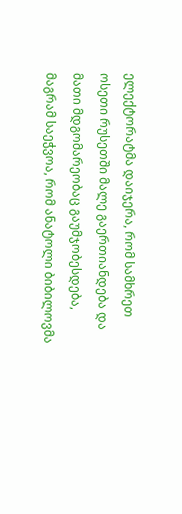ელექტორატმა დაიჯერა, რომ სამხრეთ ოსეთი რუსეთში მალე გაერთიანდება და მათი მდგომარეობაც გაუმჯობესდება, მაგრამ საეჭვოა, რომ ანატოლი ბიბილოვმა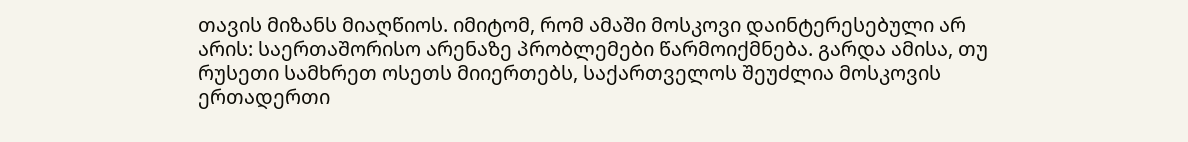თავის მიზანს მიაღწიოს. იმიტომ, რომ ამაში მოსკოვი დაინტერესებული არ არის: საერთაშორისო არენაზე პრობლემები წარმოიქმნება. გარდა ამისა, თუ რუსეთი სამხრეთ ოსეთს მიიერთებს, საქართველოს შეუძლია მოსკოვის ერთადერთი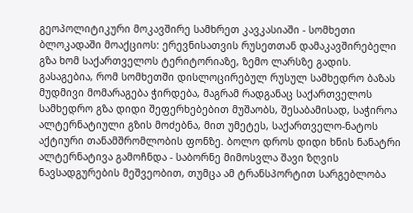გეოპოლიტიკური მოკავშირე სამხრეთ კავკასიაში - სომხეთი ბლოკადაში მოაქციოს: ერევნისათვის რუსეთთან დამაკავშირებელი გზა ხომ საქართველოს ტერიტორიაზე, ზემო ლარსზე გადის.
გასაგებია, რომ სომხეთში დისლოცირებულ რუსულ სამხედრო ბაზას მუდმივი მომარაგება ჭირდება, მაგრამ რადგანაც საქართველოს სამხედრო გზა დიდი შეფერხებებით მუშაობს, შესაბამისად, საჭიროა ალტერნატიული გზის მოძებნა, მით უმეტეს, საქართველო-ნატოს აქტიური თანამშრომლობის ფონზე. ბოლო დროს დიდი ხნის ნანატრი ალტერნატივა გამოჩნდა - საბორნე მიმოსვლა შავი ზღვის ნავსადგურების მეშვეობით, თუმცა ამ ტრანსპორტით სარგებლობა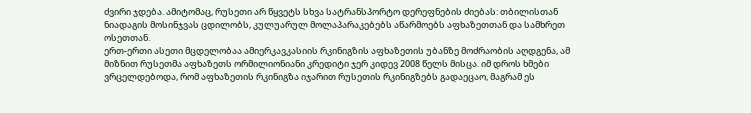ძვირი ჯდება. ამიტომაც, რუსეთი არ წყვეტს სხვა სატრანსპორტო დერეფნების ძიებას: თბილისთან ნიადაგის მოსინჯვას ცდილობს, კულუარულ მოლაპარაკებებს აწარმოებს აფხაზეთთან და სამხრეთ ოსეთთან.
ერთ-ერთი ასეთი მცდელობაა ამიერკავკასიის რკინიგზის აფხაზეთის უბანზე მოძრაობის აღდგენა, ამ მიზნით რუსეთმა აფხაზეთს ორმილიონიანი კრედიტი ჯერ კიდევ 2008 წელს მისცა. იმ დროს ხმები ვრცელდებოდა, რომ აფხაზეთის რკინიგზა იჯარით რუსეთის რკინიგზებს გადაეცაო, მაგრამ ეს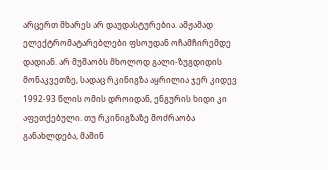არცერთ მხარეს არ დაუდასტურებია. ამჟამად ელექტრომატარებლები ფსოუდან ოჩამჩირემდე დადიან. არ მუშაობს მხოლოდ გალი-ზუგდიდის მონაკვეთზე, სადაც რკინიგზა აყრილია ჯერ კიდევ 1992-93 წლის ომის დროიდან, ენგურის ხიდი კი აფეთქებული. თუ რკინიგზაზე მოძრაობა განახლდება, მაშინ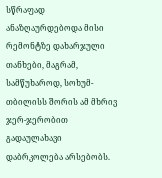სწრაფად ანაზღაურდებოდა მისი რემონტზე დახარჯული თანხები, მაგრამ, სამწუხაროდ, სოხუმ-თბილისს შორის ამ მხრივ ჯერ-ჯერობით გადაულახავი დაბრკოლება არსებობს.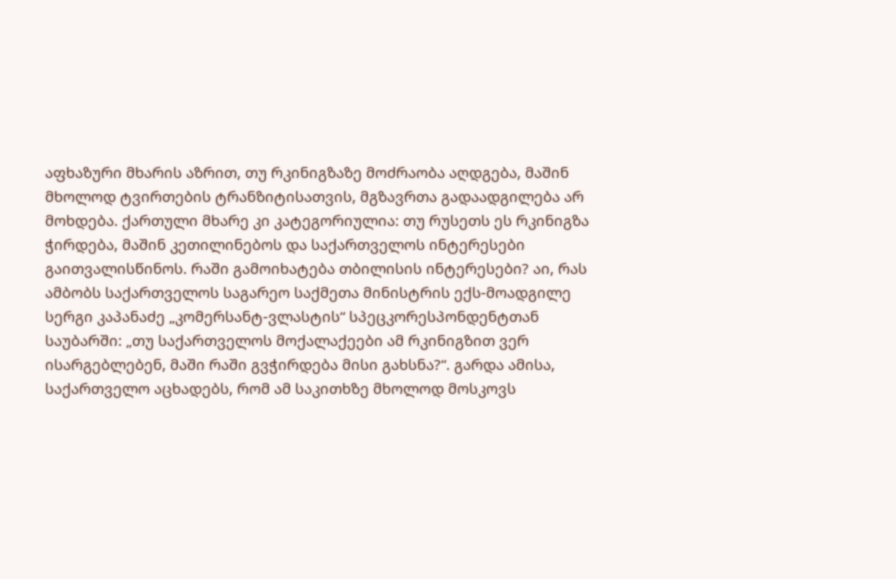აფხაზური მხარის აზრით, თუ რკინიგზაზე მოძრაობა აღდგება, მაშინ მხოლოდ ტვირთების ტრანზიტისათვის, მგზავრთა გადაადგილება არ მოხდება. ქართული მხარე კი კატეგორიულია: თუ რუსეთს ეს რკინიგზა ჭირდება, მაშინ კეთილინებოს და საქართველოს ინტერესები გაითვალისწინოს. რაში გამოიხატება თბილისის ინტერესები? აი, რას ამბობს საქართველოს საგარეო საქმეთა მინისტრის ექს-მოადგილე სერგი კაპანაძე „კომერსანტ-ვლასტის“ სპეცკორესპონდენტთან საუბარში: „თუ საქართველოს მოქალაქეები ამ რკინიგზით ვერ ისარგებლებენ, მაში რაში გვჭირდება მისი გახსნა?“. გარდა ამისა, საქართველო აცხადებს, რომ ამ საკითხზე მხოლოდ მოსკოვს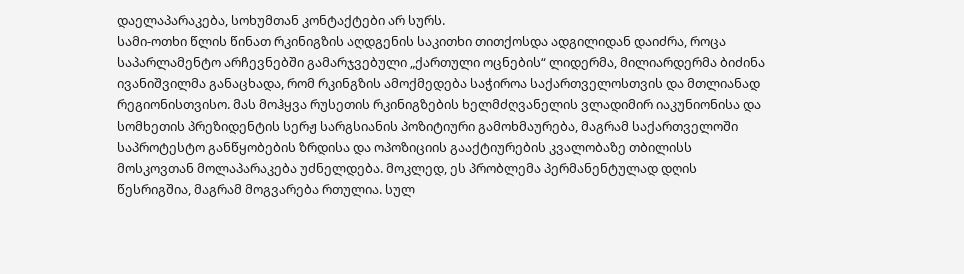დაელაპარაკება, სოხუმთან კონტაქტები არ სურს.
სამი-ოთხი წლის წინათ რკინიგზის აღდგენის საკითხი თითქოსდა ადგილიდან დაიძრა, როცა საპარლამენტო არჩევნებში გამარჯვებული „ქართული ოცნების“ ლიდერმა, მილიარდერმა ბიძინა ივანიშვილმა განაცხადა, რომ რკინგზის ამოქმედება საჭიროა საქართველოსთვის და მთლიანად რეგიონისთვისო. მას მოჰყვა რუსეთის რკინიგზების ხელმძღვანელის ვლადიმირ იაკუნიონისა და სომხეთის პრეზიდენტის სერჟ სარგსიანის პოზიტიური გამოხმაურება, მაგრამ საქართველოში საპროტესტო განწყობების ზრდისა და ოპოზიციის გააქტიურების კვალობაზე თბილისს მოსკოვთან მოლაპარაკება უძნელდება. მოკლედ, ეს პრობლემა პერმანენტულად დღის წესრიგშია, მაგრამ მოგვარება რთულია. სულ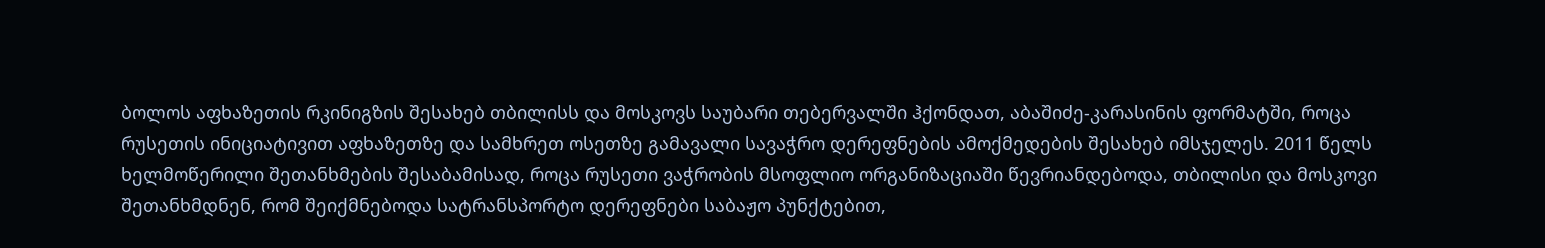ბოლოს აფხაზეთის რკინიგზის შესახებ თბილისს და მოსკოვს საუბარი თებერვალში ჰქონდათ, აბაშიძე-კარასინის ფორმატში, როცა რუსეთის ინიციატივით აფხაზეთზე და სამხრეთ ოსეთზე გამავალი სავაჭრო დერეფნების ამოქმედების შესახებ იმსჯელეს. 2011 წელს ხელმოწერილი შეთანხმების შესაბამისად, როცა რუსეთი ვაჭრობის მსოფლიო ორგანიზაციაში წევრიანდებოდა, თბილისი და მოსკოვი შეთანხმდნენ, რომ შეიქმნებოდა სატრანსპორტო დერეფნები საბაჟო პუნქტებით,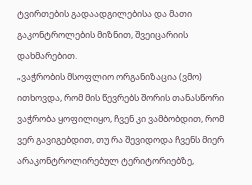ტვირთების გადაადგილებისა და მათი გაკონტროლების მიზნით, შვეიცარიის დახმარებით.
„ვაჭრობის მსოფლიო ორგანიზაცია (ვმო) ითხოვდა, რომ მის წევრებს შორის თანასწორი ვაჭრობა ყოფილიყო, ჩვენ კი ვამბობდით, რომ ვერ გავიგებდით, თუ რა შევიდოდა ჩვენს მიერ არაკონტროლირებულ ტერიტორიებზე,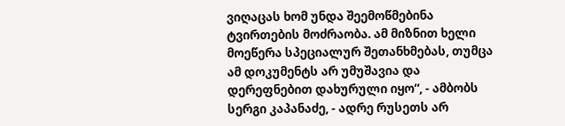ვიღაცას ხომ უნდა შეემოწმებინა ტვირთების მოძრაობა. ამ მიზნით ხელი მოეწერა სპეციალურ შეთანხმებას, თუმცა ამ დოკუმენტს არ უმუშავია და დერეფნებით დახურული იყო“, - ამბობს სერგი კაპანაძე, - ადრე რუსეთს არ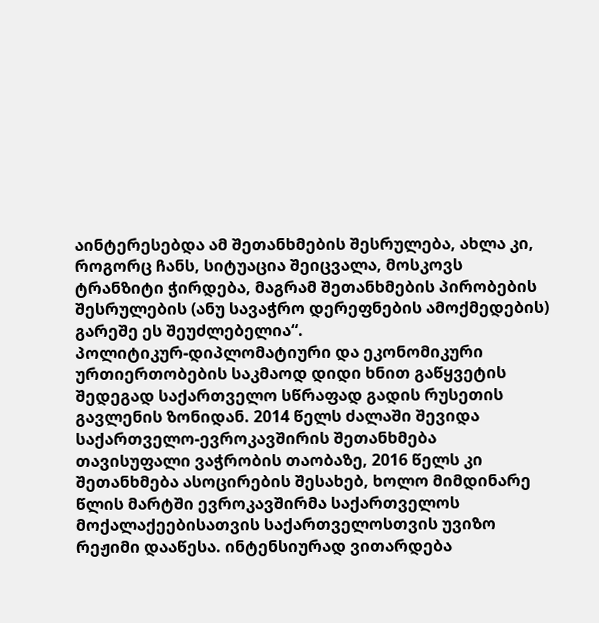აინტერესებდა ამ შეთანხმების შესრულება, ახლა კი, როგორც ჩანს, სიტუაცია შეიცვალა, მოსკოვს ტრანზიტი ჭირდება, მაგრამ შეთანხმების პირობების შესრულების (ანუ სავაჭრო დერეფნების ამოქმედების) გარეშე ეს შეუძლებელია“.
პოლიტიკურ-დიპლომატიური და ეკონომიკური ურთიერთობების საკმაოდ დიდი ხნით გაწყვეტის შედეგად საქართველო სწრაფად გადის რუსეთის გავლენის ზონიდან. 2014 წელს ძალაში შევიდა საქართველო-ევროკავშირის შეთანხმება თავისუფალი ვაჭრობის თაობაზე, 2016 წელს კი შეთანხმება ასოცირების შესახებ, ხოლო მიმდინარე წლის მარტში ევროკავშირმა საქართველოს მოქალაქეებისათვის საქართველოსთვის უვიზო რეჟიმი დააწესა. ინტენსიურად ვითარდება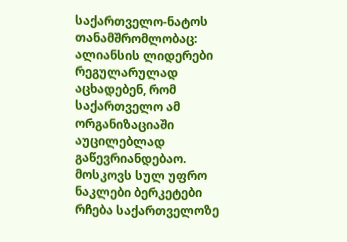საქართველო-ნატოს თანამშრომლობაც: ალიანსის ლიდერები რეგულარულად აცხადებენ, რომ საქართველო ამ ორგანიზაციაში აუცილებლად გაწევრიანდებაო.
მოსკოვს სულ უფრო ნაკლები ბერკეტები რჩება საქართველოზე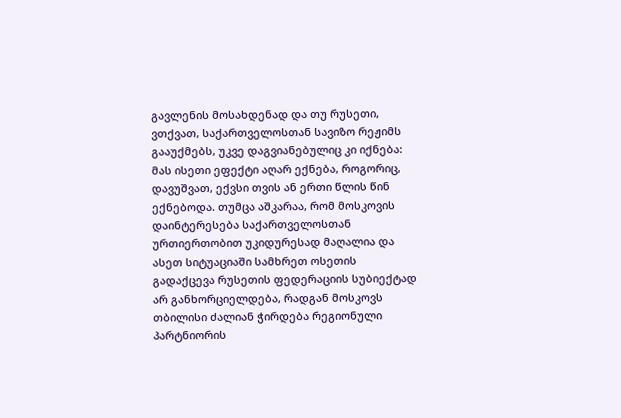გავლენის მოსახდენად და თუ რუსეთი, ვთქვათ, საქართველოსთან სავიზო რეჟიმს გააუქმებს, უკვე დაგვიანებულიც კი იქნება: მას ისეთი ეფექტი აღარ ექნება, როგორიც, დავუშვათ, ექვსი თვის ან ერთი წლის წინ ექნებოდა. თუმცა აშკარაა, რომ მოსკოვის დაინტერესება საქართველოსთან ურთიერთობით უკიდურესად მაღალია და ასეთ სიტუაციაში სამხრეთ ოსეთის გადაქცევა რუსეთის ფედერაციის სუბიექტად არ განხორციელდება, რადგან მოსკოვს თბილისი ძალიან ჭირდება რეგიონული პარტნიორის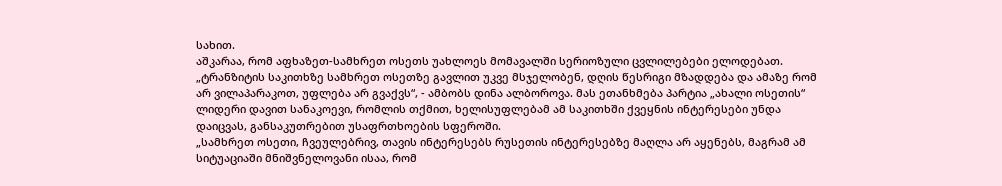სახით.
აშკარაა, რომ აფხაზეთ-სამხრეთ ოსეთს უახლოეს მომავალში სერიოზული ცვლილებები ელოდებათ. „ტრანზიტის საკითხზე სამხრეთ ოსეთზე გავლით უკვე მსჯელობენ, დღის წესრიგი მზადდება და ამაზე რომ არ ვილაპარაკოთ, უფლება არ გვაქვს“, - ამბობს დინა ალბოროვა. მას ეთანხმება პარტია „ახალი ოსეთის“ ლიდერი დავით სანაკოევი, რომლის თქმით, ხელისუფლებამ ამ საკითხში ქვეყნის ინტერესები უნდა დაიცვას, განსაკუთრებით უსაფრთხოების სფეროში.
„სამხრეთ ოსეთი, ჩვეულებრივ, თავის ინტერესებს რუსეთის ინტერესებზე მაღლა არ აყენებს, მაგრამ ამ სიტუაციაში მნიშვნელოვანი ისაა, რომ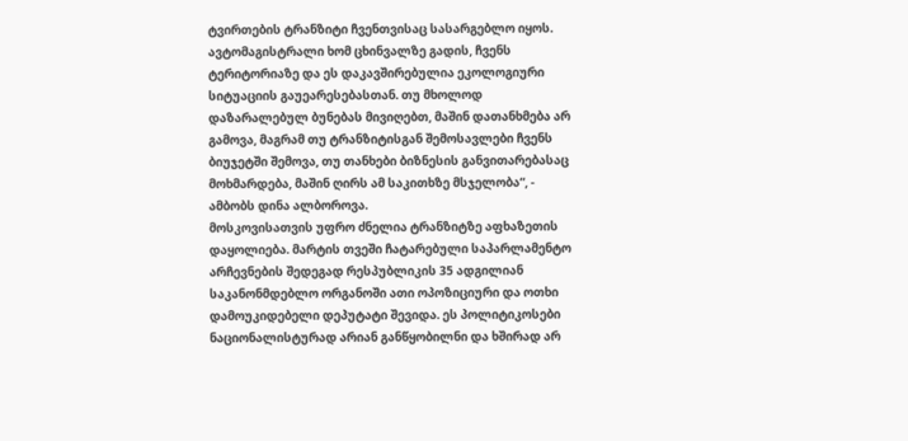ტვირთების ტრანზიტი ჩვენთვისაც სასარგებლო იყოს. ავტომაგისტრალი ხომ ცხინვალზე გადის, ჩვენს ტერიტორიაზე და ეს დაკავშირებულია ეკოლოგიური სიტუაციის გაუეარესებასთან. თუ მხოლოდ დაზარალებულ ბუნებას მივიღებთ, მაშინ დათანხმება არ გამოვა, მაგრამ თუ ტრანზიტისგან შემოსავლები ჩვენს ბიუჯეტში შემოვა, თუ თანხები ბიზნესის განვითარებასაც მოხმარდება, მაშინ ღირს ამ საკითხზე მსჯელობა“, - ამბობს დინა ალბოროვა.
მოსკოვისათვის უფრო ძნელია ტრანზიტზე აფხაზეთის დაყოლიება. მარტის თვეში ჩატარებული საპარლამენტო არჩევნების შედეგად რესპუბლიკის 35 ადგილიან საკანონმდებლო ორგანოში ათი ოპოზიციური და ოთხი დამოუკიდებელი დეპუტატი შევიდა. ეს პოლიტიკოსები ნაციონალისტურად არიან განწყობილნი და ხშირად არ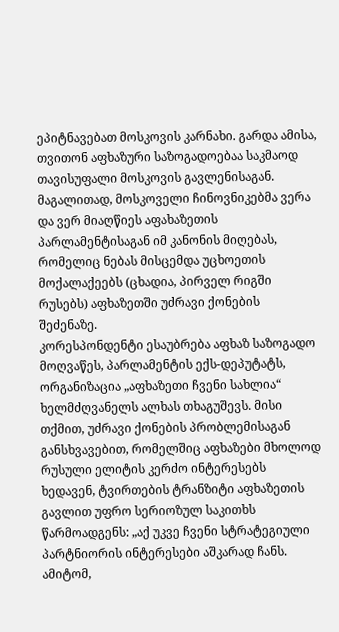ეპიტნავებათ მოსკოვის კარნახი. გარდა ამისა, თვითონ აფხაზური საზოგადოებაა საკმაოდ თავისუფალი მოსკოვის გავლენისაგან. მაგალითად, მოსკოველი ჩინოვნიკებმა ვერა და ვერ მიაღწიეს აფახაზეთის პარლამენტისაგან იმ კანონის მიღებას, რომელიც ნებას მისცემდა უცხოეთის მოქალაქეებს (ცხადია, პირველ რიგში რუსებს) აფხაზეთში უძრავი ქონების შეძენაზე.
კორესპონდენტი ესაუბრება აფხაზ საზოგადო მოღვაწეს, პარლამენტის ექს-დეპუტატს, ორგანიზაცია „აფხაზეთი ჩვენი სახლია“ ხელმძღვანელს ალხას თხაგუშევს. მისი თქმით, უძრავი ქონების პრობლემისაგან განსხვავებით, რომელშიც აფხაზები მხოლოდ რუსული ელიტის კერძო ინტერესებს ხედავენ, ტვირთების ტრანზიტი აფხაზეთის გავლით უფრო სერიოზულ საკითხს წარმოადგენს: „აქ უკვე ჩვენი სტრატეგიული პარტნიორის ინტერესები აშკარად ჩანს. ამიტომ,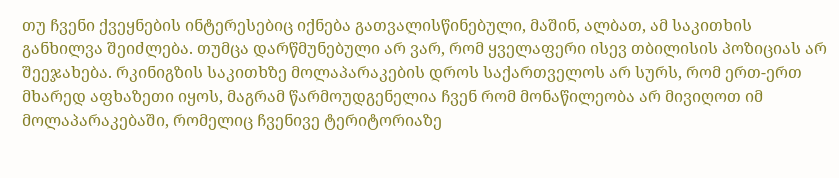თუ ჩვენი ქვეყნების ინტერესებიც იქნება გათვალისწინებული, მაშინ, ალბათ, ამ საკითხის განხილვა შეიძლება. თუმცა დარწმუნებული არ ვარ, რომ ყველაფერი ისევ თბილისის პოზიციას არ შეეჯახება. რკინიგზის საკითხზე მოლაპარაკების დროს საქართველოს არ სურს, რომ ერთ-ერთ მხარედ აფხაზეთი იყოს, მაგრამ წარმოუდგენელია ჩვენ რომ მონაწილეობა არ მივიღოთ იმ მოლაპარაკებაში, რომელიც ჩვენივე ტერიტორიაზე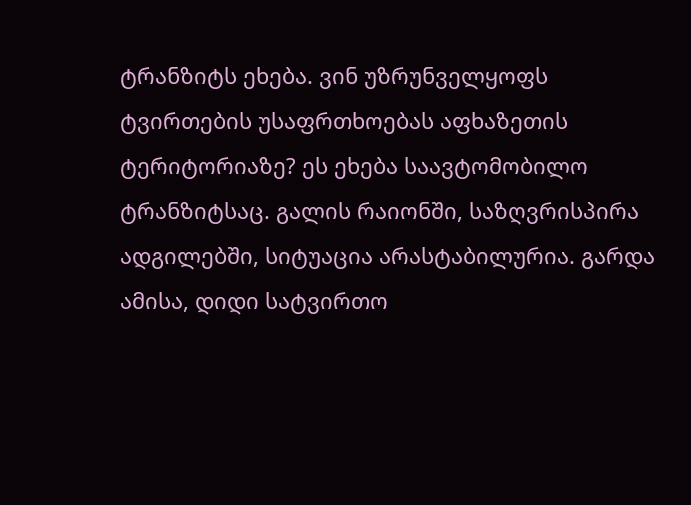ტრანზიტს ეხება. ვინ უზრუნველყოფს ტვირთების უსაფრთხოებას აფხაზეთის ტერიტორიაზე? ეს ეხება საავტომობილო ტრანზიტსაც. გალის რაიონში, საზღვრისპირა ადგილებში, სიტუაცია არასტაბილურია. გარდა ამისა, დიდი სატვირთო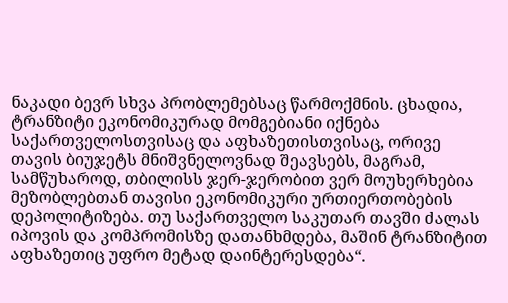ნაკადი ბევრ სხვა პრობლემებსაც წარმოქმნის. ცხადია, ტრანზიტი ეკონომიკურად მომგებიანი იქნება საქართველოსთვისაც და აფხაზეთისთვისაც, ორივე თავის ბიუჯეტს მნიშვნელოვნად შეავსებს, მაგრამ, სამწუხაროდ, თბილისს ჯერ-ჯერობით ვერ მოუხერხებია მეზობლებთან თავისი ეკონომიკური ურთიერთობების დეპოლიტიზება. თუ საქართველო საკუთარ თავში ძალას იპოვის და კომპრომისზე დათანხმდება, მაშინ ტრანზიტით აფხაზეთიც უფრო მეტად დაინტერესდება“.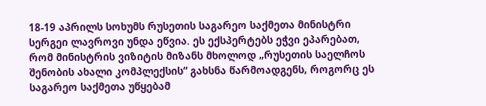18-19 აპრილს სოხუმს რუსეთის საგარეო საქმეთა მინისტრი სერგეი ლავროვი უნდა ეწვია. ეს ექსპერტებს ეჭვი ეპარებათ, რომ მინისტრის ვიზიტის მიზანს მხოლოდ „რუსეთის საელჩოს შენობის ახალი კომპლექსის“ გახსნა წარმოადგენს, როგორც ეს საგარეო საქმეთა უწყებამ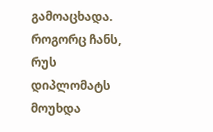გამოაცხადა. როგორც ჩანს, რუს დიპლომატს მოუხდა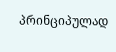პრინციპულად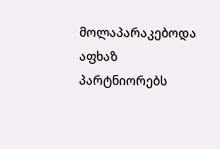მოლაპარაკებოდა აფხაზ პარტნიორებს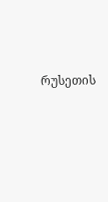რუსეთის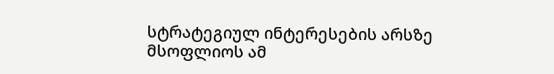სტრატეგიულ ინტერესების არსზე მსოფლიოს ამ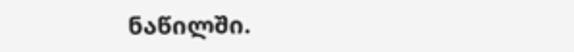ნაწილში.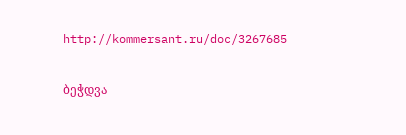http://kommersant.ru/doc/3267685

ბეჭდვა